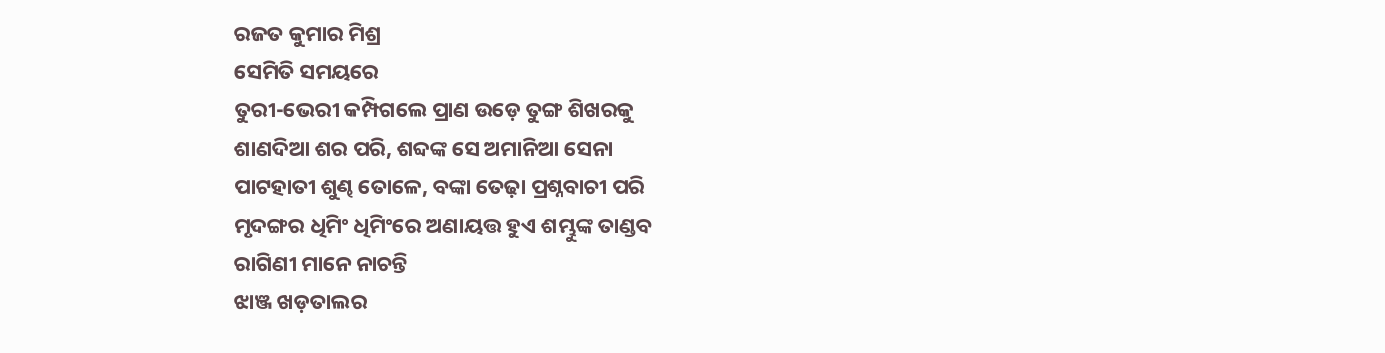ରଜତ କୁମାର ମିଶ୍ର
ସେମିତି ସମୟରେ
ତୁରୀ-ଭେରୀ କମ୍ପିଗଲେ ପ୍ରାଣ ଉଡ଼େ ତୁଙ୍ଗ ଶିଖରକୁ
ଶାଣଦିଆ ଶର ପରି, ଶବ୍ଦଙ୍କ ସେ ଅମାନିଆ ସେନା
ପାଟହାତୀ ଶୁଣ୍ଢ ତୋଳେ, ବଙ୍କା ତେଢ଼ା ପ୍ରଶ୍ନବାଚୀ ପରି
ମୃଦଙ୍ଗର ଧିମିଂ ଧିମିଂରେ ଅଣାୟତ୍ତ ହୁଏ ଶମ୍ଭୁଙ୍କ ତାଣ୍ଡବ
ରାଗିଣୀ ମାନେ ନାଚନ୍ତି
ଝାଞ୍ଜ ଖଡ଼ତାଲର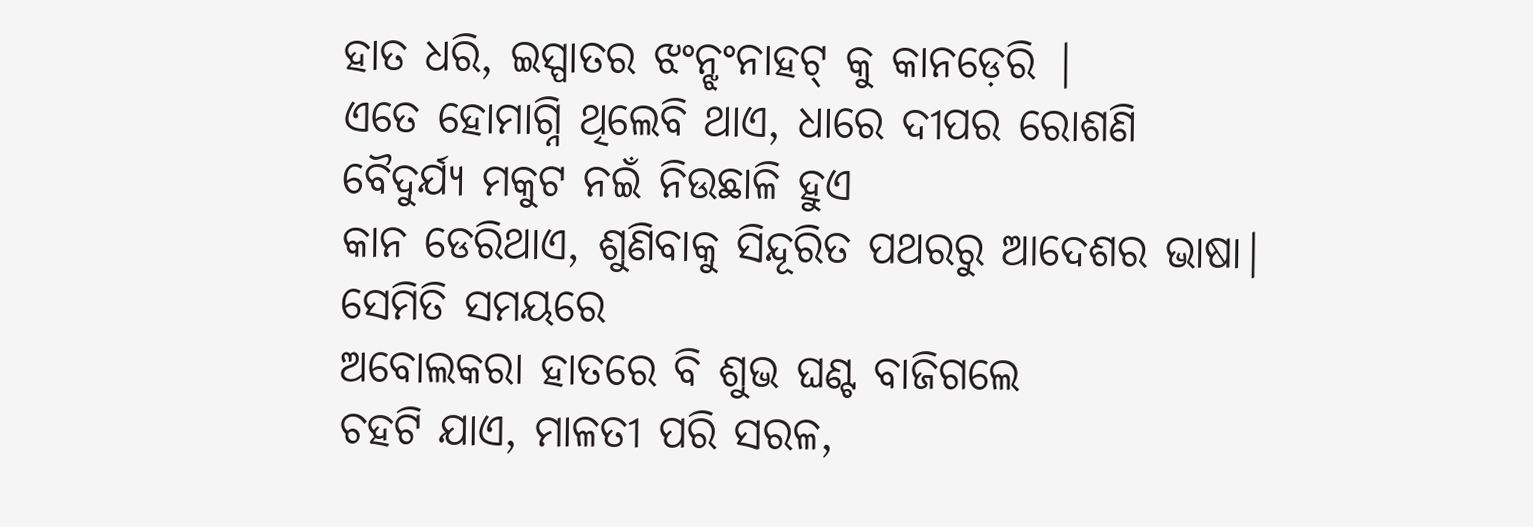ହାତ ଧରି, ଇସ୍ପାତର ଝଂନ୍ଝଂନାହଟ୍ କୁ କାନଡ଼େରି |
ଏତେ ହୋମାଗ୍ନି ଥିଲେବି ଥାଏ, ଧାରେ ଦୀପର ରୋଶଣି
ବୈଦୁର୍ଯ୍ୟ ମକୁଟ ନଇଁ ନିଉଛାଳି ହୁଏ
କାନ ଡେରିଥାଏ, ଶୁଣିବାକୁ ସିନ୍ଦୂରିତ ପଥରରୁ ଆଦେଶର ଭାଷା|
ସେମିତି ସମୟରେ
ଅବୋଲକରା ହାତରେ ବି ଶୁଭ ଘଣ୍ଟ ବାଜିଗଲେ
ଚହଟି ଯାଏ, ମାଳତୀ ପରି ସରଳ,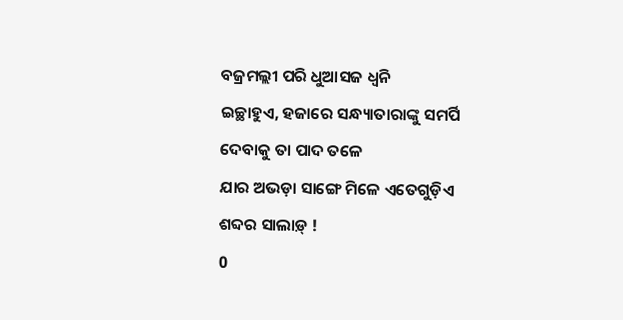ବଜ୍ରମଲ୍ଲୀ ପରି ଧୁଆସଜ ଧ୍ବନି
ଇଚ୍ଛାହୁଏ, ହଜାରେ ସନ୍ଧ୍ୟାତାରାଙ୍କୁ ସମର୍ପି ଦେବାକୁ ତା ପାଦ ତଳେ
ଯାର ଅଭଡ଼ା ସାଙ୍ଗେ ମିଳେ ଏତେଗୁଡ଼ିଏ ଶବ୍ଦର ସାଲାଡ଼୍ !
0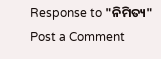Response to "ନିମିତ୍ୟ"
Post a Comment